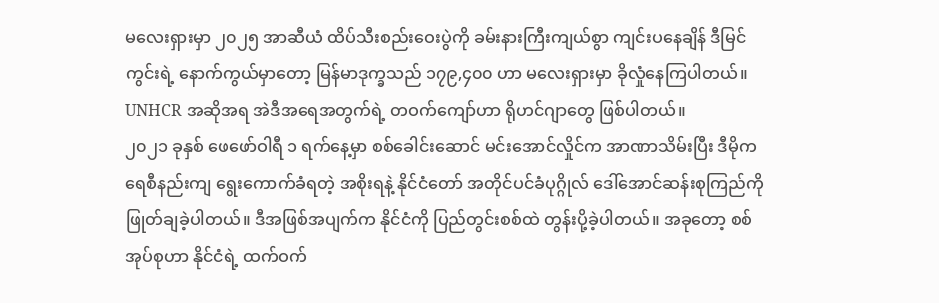မလေးရှားမှာ ၂၀၂၅ အာဆီယံ ထိပ်သီးစည်းဝေးပွဲကို ခမ်းနားကြီးကျယ်စွာ ကျင်းပနေချိန် ဒီမြင်ကွင်းရဲ့ နောက်ကွယ်မှာတော့ မြန်မာဒုက္ခသည် ၁၇၉,၄၀၀ ဟာ မလေးရှားမှာ ခိုလှုံနေကြပါတယ်။ UNHCR အဆိုအရ အဲဒီအရေအတွက်ရဲ့ တဝက်ကျော်ဟာ ရိုဟင်ဂျာတွေ ဖြစ်ပါတယ်။
၂၀၂၁ ခုနှစ် ဖေဖော်ဝါရီ ၁ ရက်နေ့မှာ စစ်ခေါင်းဆောင် မင်းအောင်လှိုင်က အာဏာသိမ်းပြီး ဒီမိုကရေစီနည်းကျ ရွေးကောက်ခံရတဲ့ အစိုးရနဲ့ နိုင်ငံတော် အတိုင်ပင်ခံပုဂ္ဂိုလ် ဒေါ်အောင်ဆန်းစုကြည်ကို ဖြုတ်ချခဲ့ပါတယ်။ ဒီအဖြစ်အပျက်က နိုင်ငံကို ပြည်တွင်းစစ်ထဲ တွန်းပို့ခဲ့ပါတယ်။ အခုတော့ စစ်အုပ်စုဟာ နိုင်ငံရဲ့ ထက်ဝက်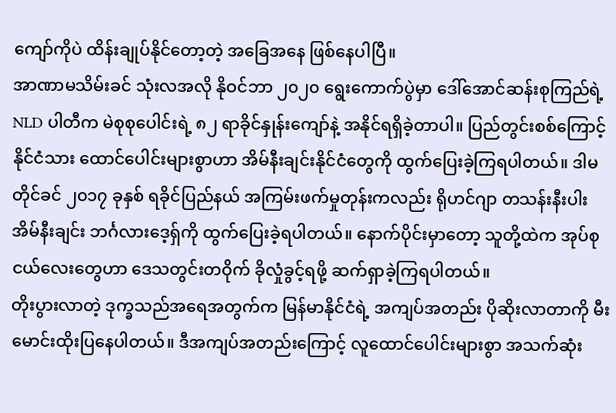ကျော်ကိုပဲ ထိန်းချုပ်နိုင်တော့တဲ့ အခြေအနေ ဖြစ်နေပါပြီ။
အာဏာမသိမ်းခင် သုံးလအလို နိုဝင်ဘာ ၂၀၂၀ ရွေးကောက်ပွဲမှာ ဒေါ်အောင်ဆန်းစုကြည်ရဲ့ NLD ပါတီက မဲစုစုပေါင်းရဲ့ ၈၂ ရာခိုင်နှုန်းကျော်နဲ့ အနိုင်ရရှိခဲ့တာပါ။ ပြည်တွင်းစစ်ကြောင့် နိုင်ငံသား ထောင်ပေါင်းများစွာဟာ အိမ်နီးချင်းနိုင်ငံတွေကို ထွက်ပြေးခဲ့ကြရပါတယ်။ ဒါမတိုင်ခင် ၂၀၁၇ ခုနှစ် ရခိုင်ပြည်နယ် အကြမ်းဖက်မှုတုန်းကလည်း ရိုဟင်ဂျာ တသန်းနီးပါး အိမ်နီးချင်း ဘင်္ဂလားဒေ့ရှ်ကို ထွက်ပြေးခဲ့ရပါတယ်။ နောက်ပိုင်းမှာတော့ သူတို့ထဲက အုပ်စုငယ်လေးတွေဟာ ဒေသတွင်းတဝိုက် ခိုလှုံခွင့်ရဖို့ ဆက်ရှာခဲ့ကြရပါတယ်။
တိုးပွားလာတဲ့ ဒုက္ခသည်အရေအတွက်က မြန်မာနိုင်ငံရဲ့ အကျပ်အတည်း ပိုဆိုးလာတာကို မီးမောင်းထိုးပြနေပါတယ်။ ဒီအကျပ်အတည်းကြောင့် လူထောင်ပေါင်းများစွာ အသက်ဆုံး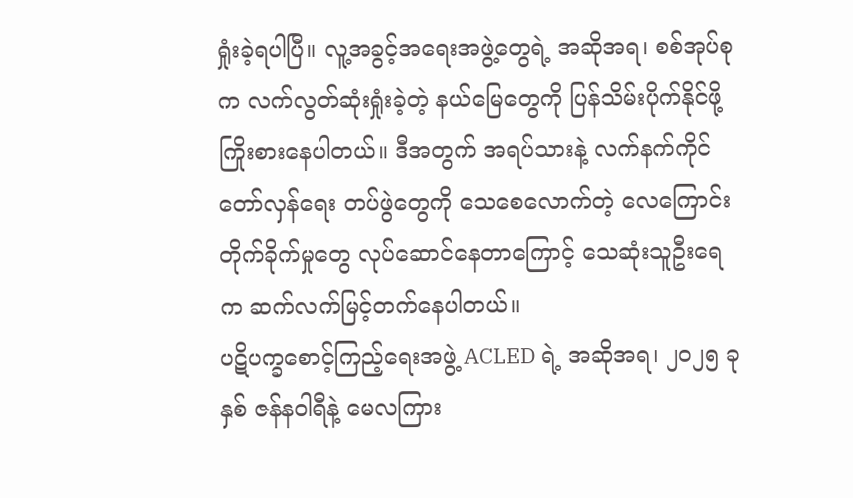ရှုံးခဲ့ရပါပြီ။ လူ့အခွင့်အရေးအဖွဲ့တွေရဲ့ အဆိုအရ၊ စစ်အုပ်စုက လက်လွတ်ဆုံးရှုံးခဲ့တဲ့ နယ်မြေတွေကို ပြန်သိမ်းပိုက်နိုင်ဖို့ ကြိုးစားနေပါတယ်။ ဒီအတွက် အရပ်သားနဲ့ လက်နက်ကိုင် တော်လှန်ရေး တပ်ဖွဲတွေကို သေစေလောက်တဲ့ လေကြောင်းတိုက်ခိုက်မှုတွေ လုပ်ဆောင်နေတာကြောင့် သေဆုံးသူဦးရေက ဆက်လက်မြင့်တက်နေပါတယ်။
ပဋိပက္ခစောင့်ကြည့်ရေးအဖွဲ့ ACLED ရဲ့ အဆိုအရ၊ ၂၀၂၅ ခုနှစ် ဇန်နဝါရီနဲ့ မေလကြား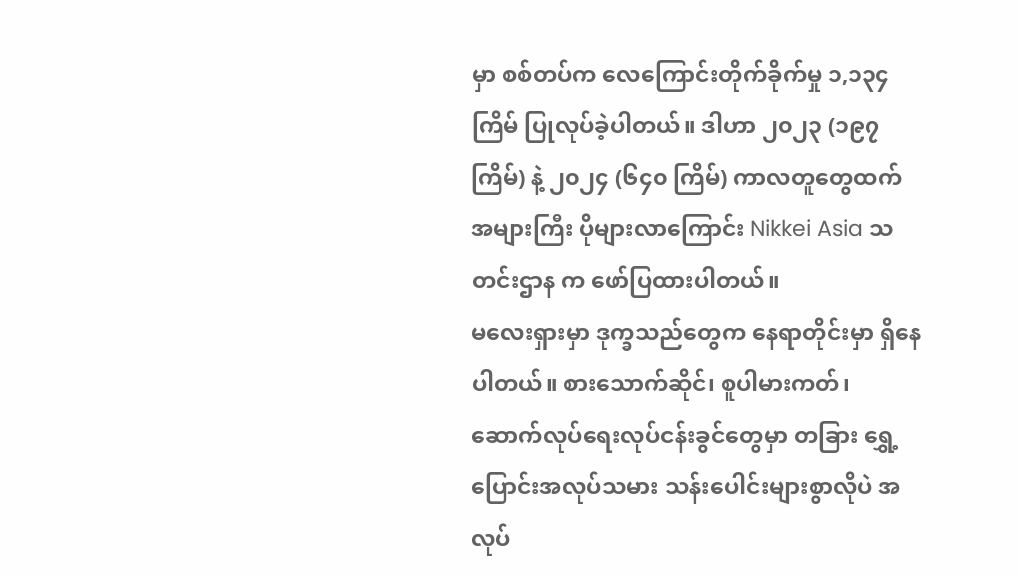မှာ စစ်တပ်က လေကြောင်းတိုက်ခိုက်မှု ၁,၁၃၄ ကြိမ် ပြုလုပ်ခဲ့ပါတယ်။ ဒါဟာ ၂၀၂၃ (၁၉၇ ကြိမ်) နဲ့ ၂၀၂၄ (၆၄၀ ကြိမ်) ကာလတူတွေထက် အများကြီး ပိုများလာကြောင်း Nikkei Asia သတင်းဌာန က ဖော်ပြထားပါတယ်။
မလေးရှားမှာ ဒုက္ခသည်တွေက နေရာတိုင်းမှာ ရှိနေပါတယ်။ စားသောက်ဆိုင်၊ စူပါမားကတ်၊ ဆောက်လုပ်ရေးလုပ်ငန်းခွင်တွေမှာ တခြား ရွှေ့ပြောင်းအလုပ်သမား သန်းပေါင်းများစွာလိုပဲ အလုပ်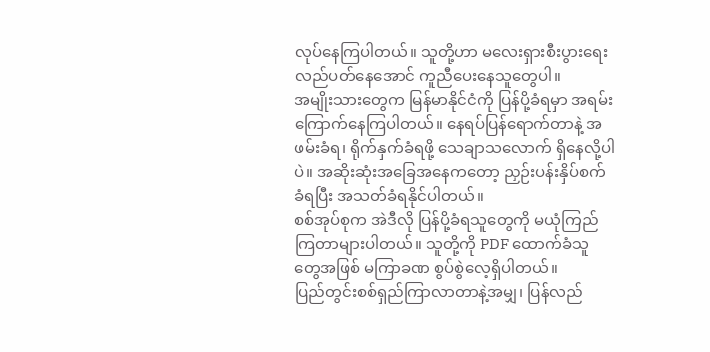လုပ်နေကြပါတယ်။ သူတို့ဟာ မလေးရှားစီးပွားရေး လည်ပတ်နေအောင် ကူညီပေးနေသူတွေပါ။
အမျိုးသားတွေက မြန်မာနိုင်ငံကို ပြန်ပို့ခံရမှာ အရမ်းကြောက်နေကြပါတယ်။ နေရပ်ပြန်ရောက်တာနဲ့ အဖမ်းခံရ၊ ရိုက်နှက်ခံရဖို့ သေချာသလောက် ရှိနေလို့ပါပဲ။ အဆိုးဆုံးအခြေအနေကတော့ ညှဉ်းပန်းနှိပ်စက်ခံရပြီး အသတ်ခံရနိုင်ပါတယ်။
စစ်အုပ်စုက အဲဒီလို ပြန်ပို့ခံရသူတွေကို မယုံကြည်ကြတာများပါတယ်။ သူတို့ကို PDF ထောက်ခံသူတွေအဖြစ် မကြာခဏ စွပ်စွဲလေ့ရှိပါတယ်။
ပြည်တွင်းစစ်ရှည်ကြာလာတာနဲ့အမျှ၊ ပြန်လည်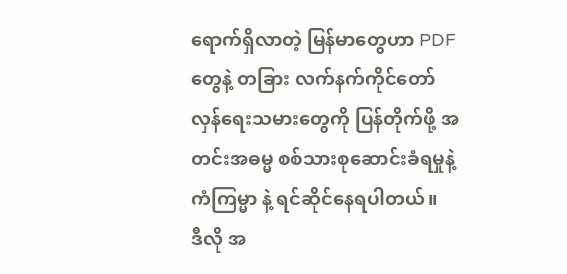ရောက်ရှိလာတဲ့ မြန်မာတွေဟာ PDF တွေနဲ့ တခြား လက်နက်ကိုင်တော်လှန်ရေးသမားတွေကို ပြန်တိုက်ဖို့ အတင်းအဓမ္မ စစ်သားစုဆောင်းခံရမှုနဲ့ ကံကြမ္မာ နဲ့ ရင်ဆိုင်နေရပါတယ်။
ဒီလို အ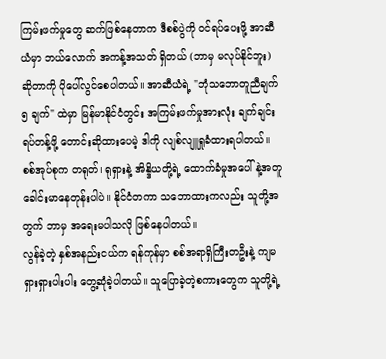ကြမ်းဖက်မှုတွေ ဆက်ဖြစ်နေတာက ဒီစစ်ပွဲကို ဝင်ရပ်ပေးဖို့ အာဆီယံမှာ ဘယ်လောက် အကန့်အသတ် ရှိတယ် (ဘာမှ မလုပ်နိုင်ဘူး) ဆိုတာကို ပိုပေါ်လွင်စေပါတယ်။ အာဆီယံရဲ့ "ဘုံသဘောတူညီချက် ၅ ချက်" ထဲမှာ မြန်မာနိုင်ငံတွင်း အကြမ်းဖက်မှုအားလုံး ချက်ချင်းရပ်တန့်ဖို့ တောင်းဆိုထားပေမဲ့ ဒါကို လျစ်လျူရှုခံထားရပါတယ်။ စစ်အုပ်စုက တရုတ်၊ ရုရှားနဲ့ အိန္ဒိယတို့ရဲ့ ထောက်ခံမှုအပေါ် နဲ့အတူ ခေါင်းမာနေတုန်းပါပဲ။ နိုင်ငံတကာ သဘောထားကလည်း သူတို့အတွက် ဘာမှ အရေးမပါသလို ဖြစ်နေပါတယ်။
လွန်ခဲ့တဲ့ နှစ်အနည်းငယ်က ရန်ကုန်မှာ စစ်အရာရှိကြီးတဦးနဲ့ ကျမ ရှားရှားပါးပါး တွေ့ဆုံခဲ့ပါတယ်။ သူပြောခဲ့တဲ့စကားတွေက သူတို့ရဲ့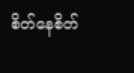စိတ်နေစိတ်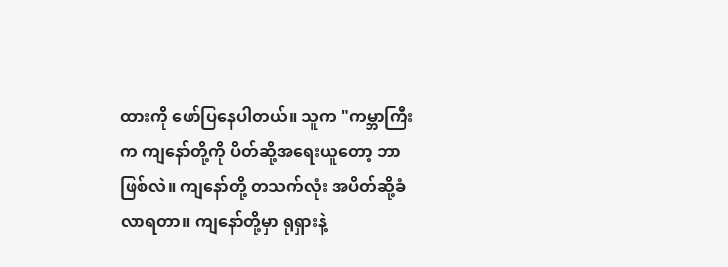ထားကို ဖော်ပြနေပါတယ်။ သူက "ကမ္ဘာကြီးက ကျနော်တို့ကို ပိတ်ဆို့အရေးယူတော့ ဘာဖြစ်လဲ။ ကျနော်တို့ တသက်လုံး အပိတ်ဆို့ခံလာရတာ။ ကျနော်တို့မှာ ရုရှားနဲ့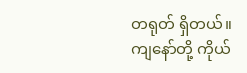တရုတ် ရှိတယ်။ ကျနော်တို့ ကိုယ်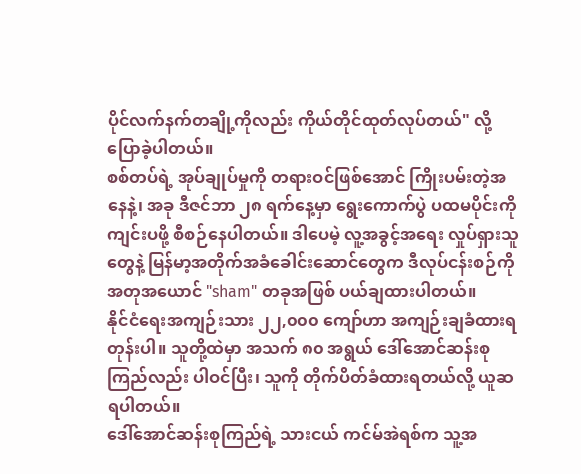ပိုင်လက်နက်တချို့ကိုလည်း ကိုယ်တိုင်ထုတ်လုပ်တယ်" လို့ ပြောခဲ့ပါတယ်။
စစ်တပ်ရဲ့ အုပ်ချုပ်မှုကို တရားဝင်ဖြစ်အောင် ကြိုးပမ်းတဲ့အနေနဲ့၊ အခု ဒီဇင်ဘာ ၂၈ ရက်နေ့မှာ ရွေးကောက်ပွဲ ပထမပိုင်းကိုကျင်းပဖို့ စီစဉ်နေပါတယ်။ ဒါပေမဲ့ လူ့အခွင့်အရေး လှုပ်ရှားသူတွေနဲ့ မြန်မာ့အတိုက်အခံခေါင်းဆောင်တွေက ဒီလုပ်ငန်းစဉ်ကို အတုအယောင် "sham" တခုအဖြစ် ပယ်ချထားပါတယ်။
နိုင်ငံရေးအကျဉ်းသား ၂၂,၀၀၀ ကျော်ဟာ အကျဉ်းချခံထားရတုန်းပါ။ သူတို့ထဲမှာ အသက် ၈၀ အရွယ် ဒေါ်အောင်ဆန်းစုကြည်လည်း ပါဝင်ပြီး၊ သူကို တိုက်ပိတ်ခံထားရတယ်လို့ ယူဆရပါတယ်။
ဒေါ်အောင်ဆန်းစုကြည်ရဲ့ သားငယ် ကင်မ်အဲရစ်က သူ့အ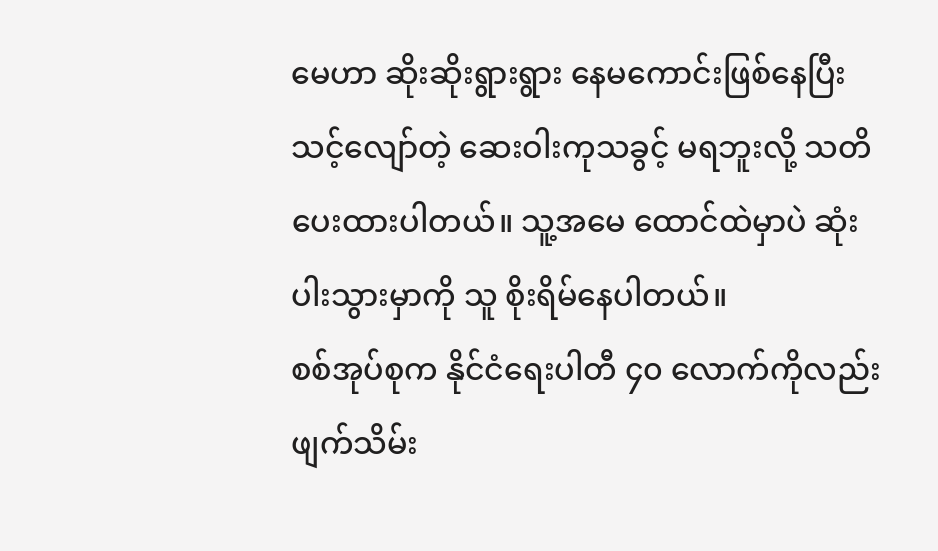မေဟာ ဆိုးဆိုးရွားရွား နေမကောင်းဖြစ်နေပြီး သင့်လျော်တဲ့ ဆေးဝါးကုသခွင့် မရဘူးလို့ သတိပေးထားပါတယ်။ သူ့အမေ ထောင်ထဲမှာပဲ ဆုံးပါးသွားမှာကို သူ စိုးရိမ်နေပါတယ်။
စစ်အုပ်စုက နိုင်ငံရေးပါတီ ၄၀ လောက်ကိုလည်း ဖျက်သိမ်း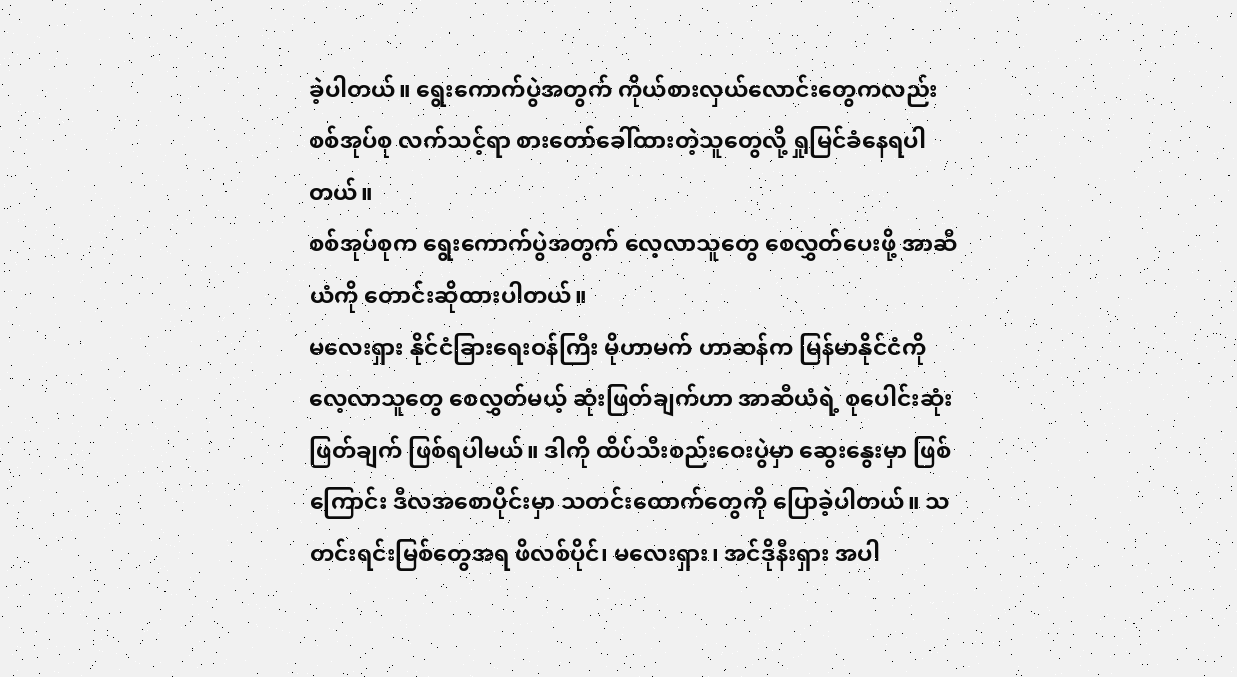ခဲ့ပါတယ်။ ရွေးကောက်ပွဲအတွက် ကိုယ်စားလှယ်လောင်းတွေကလည်း စစ်အုပ်စု လက်သင့်ရာ စားတော်ခေါ်ထားတဲ့သူတွေလို့ ရှုမြင်ခံနေရပါတယ်။
စစ်အုပ်စုက ရွေးကောက်ပွဲအတွက် လေ့လာသူတွေ စေလွှတ်ပေးဖို့ အာဆီယံကို တောင်းဆိုထားပါတယ်။
မလေးရှား နိုင်ငံခြားရေးဝန်ကြီး မိုဟာမက် ဟာဆန်က မြန်မာနိုင်ငံကို လေ့လာသူတွေ စေလွှတ်မယ့် ဆုံးဖြတ်ချက်ဟာ အာဆီယံရဲ့ စုပေါင်းဆုံးဖြတ်ချက် ဖြစ်ရပါမယ်။ ဒါကို ထိပ်သီးစည်းဝေးပွဲမှာ ဆွေးနွေးမှာ ဖြစ်ကြောင်း ဒီလအစောပိုင်းမှာ သတင်းထောက်တွေကို ပြောခဲ့ပါတယ်။ သတင်းရင်းမြစ်တွေအရ ဖိလစ်ပိုင်၊ မလေးရှား၊ အင်ဒိုနီးရှား အပါ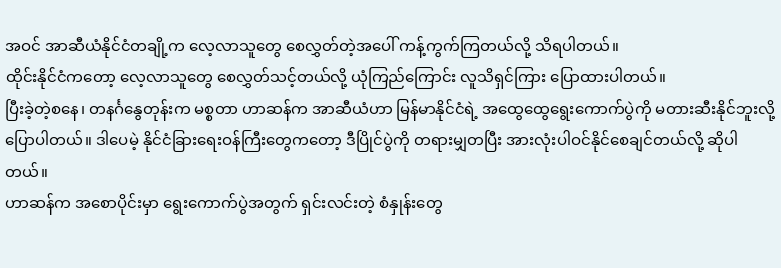အဝင် အာဆီယံနိုင်ငံတချို့က လေ့လာသူတွေ စေလွှတ်တဲ့အပေါ် ကန့်ကွက်ကြတယ်လို့ သိရပါတယ်။
ထိုင်းနိုင်ငံကတော့ လေ့လာသူတွေ စေလွှတ်သင့်တယ်လို့ ယုံကြည်ကြောင်း လူသိရှင်ကြား ပြောထားပါတယ်။
ပြီးခဲ့တဲ့စနေ၊ တနင်္ဂနွေတုန်းက မစ္စတာ ဟာဆန်က အာဆီယံဟာ မြန်မာနိုင်ငံရဲ့ အထွေထွေရွေးကောက်ပွဲကို မတားဆီးနိုင်ဘူးလို့ ပြောပါတယ်။ ဒါပေမဲ့ နိုင်ငံခြားရေးဝန်ကြီးတွေကတော့ ဒီပြိုင်ပွဲကို တရားမျှတပြီး အားလုံးပါဝင်နိုင်စေချင်တယ်လို့ ဆိုပါတယ်။
ဟာဆန်က အစောပိုင်းမှာ ရွေးကောက်ပွဲအတွက် ရှင်းလင်းတဲ့ စံနှုန်းတွေ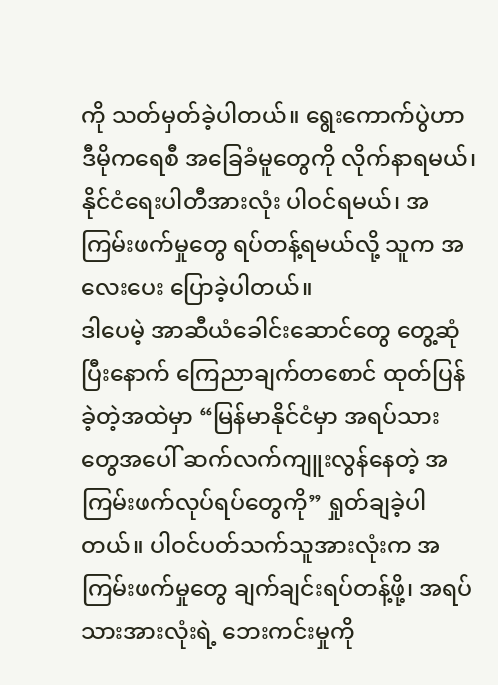ကို သတ်မှတ်ခဲ့ပါတယ်။ ရွေးကောက်ပွဲဟာ ဒီမိုကရေစီ အခြေခံမူတွေကို လိုက်နာရမယ်၊ နိုင်ငံရေးပါတီအားလုံး ပါဝင်ရမယ်၊ အကြမ်းဖက်မှုတွေ ရပ်တန့်ရမယ်လို့ သူက အလေးပေး ပြောခဲ့ပါတယ်။
ဒါပေမဲ့ အာဆီယံခေါင်းဆောင်တွေ တွေ့ဆုံပြီးနောက် ကြေညာချက်တစောင် ထုတ်ပြန်ခဲ့တဲ့အထဲမှာ “မြန်မာနိုင်ငံမှာ အရပ်သားတွေအပေါ် ဆက်လက်ကျူးလွန်နေတဲ့ အကြမ်းဖက်လုပ်ရပ်တွေကို” ရှုတ်ချခဲ့ပါတယ်။ ပါဝင်ပတ်သက်သူအားလုံးက အကြမ်းဖက်မှုတွေ ချက်ချင်းရပ်တန့်ဖို့၊ အရပ်သားအားလုံးရဲ့ ဘေးကင်းမှုကို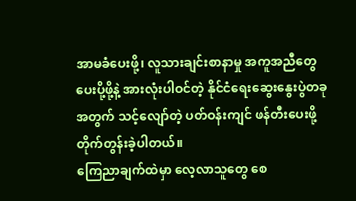အာမခံပေးဖို့၊ လူသားချင်းစာနာမှု အကူအညီတွေ ပေးပို့ဖို့နဲ့ အားလုံးပါဝင်တဲ့ နိုင်ငံရေးဆွေးနွေးပွဲတခုအတွက် သင့်လျော်တဲ့ ပတ်ဝန်းကျင် ဖန်တီးပေးဖို့ တိုက်တွန်းခဲ့ပါတယ်။
ကြေညာချက်ထဲမှာ လေ့လာသူတွေ စေ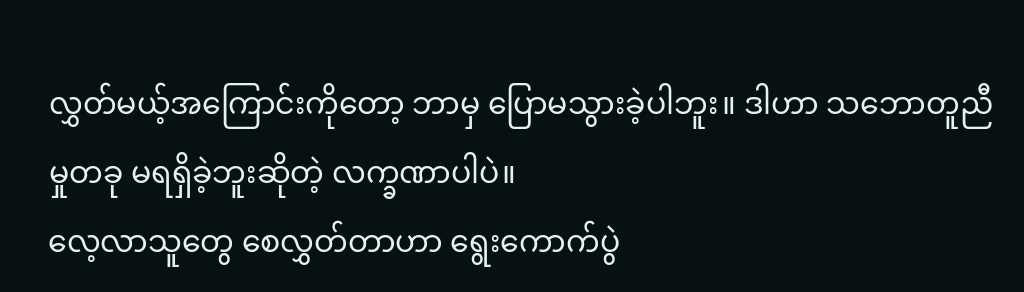လွှတ်မယ့်အကြောင်းကိုတော့ ဘာမှ ပြောမသွားခဲ့ပါဘူး။ ဒါဟာ သဘောတူညီမှုတခု မရရှိခဲ့ဘူးဆိုတဲ့ လက္ခဏာပါပဲ။
လေ့လာသူတွေ စေလွှတ်တာဟာ ရွေးကောက်ပွဲ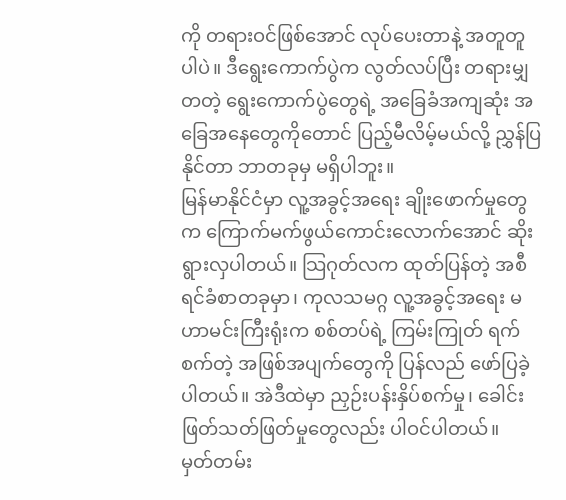ကို တရားဝင်ဖြစ်အောင် လုပ်ပေးတာနဲ့ အတူတူပါပဲ။ ဒီရွေးကောက်ပွဲက လွတ်လပ်ပြီး တရားမျှတတဲ့ ရွေးကောက်ပွဲတွေရဲ့ အခြေခံအကျဆုံး အခြေအနေတွေကိုတောင် ပြည့်မီလိမ့်မယ်လို့ ညွှန်ပြနိုင်တာ ဘာတခုမှ မရှိပါဘူး။
မြန်မာနိုင်ငံမှာ လူ့အခွင့်အရေး ချိုးဖောက်မှုတွေက ကြောက်မက်ဖွယ်ကောင်းလောက်အောင် ဆိုးရွားလှပါတယ်။ သြဂုတ်လက ထုတ်ပြန်တဲ့ အစီရင်ခံစာတခုမှာ၊ ကုလသမဂ္ဂ လူ့အခွင့်အရေး မဟာမင်းကြီးရုံးက စစ်တပ်ရဲ့ ကြမ်းကြုတ် ရက်စက်တဲ့ အဖြစ်အပျက်တွေကို ပြန်လည် ဖော်ပြခဲ့ပါတယ်။ အဲဒီထဲမှာ ညှဉ်းပန်းနှိပ်စက်မှု၊ ခေါင်းဖြတ်သတ်ဖြတ်မှုတွေလည်း ပါဝင်ပါတယ်။
မှတ်တမ်း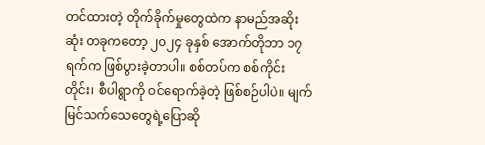တင်ထားတဲ့ တိုက်ခိုက်မှုတွေထဲက နာမည်အဆိုးဆုံး တခုကတော့ ၂၀၂၄ ခုနှစ် အောက်တိုဘာ ၁၇ ရက်က ဖြစ်ပွားခဲ့တာပါ။ စစ်တပ်က စစ်ကိုင်းတိုင်း၊ စီပါရွာကို ဝင်ရောက်ခဲ့တဲ့ ဖြစ်စဉ်ပါပဲ။ မျက်မြင်သက်သေတွေရဲ့ပြောဆို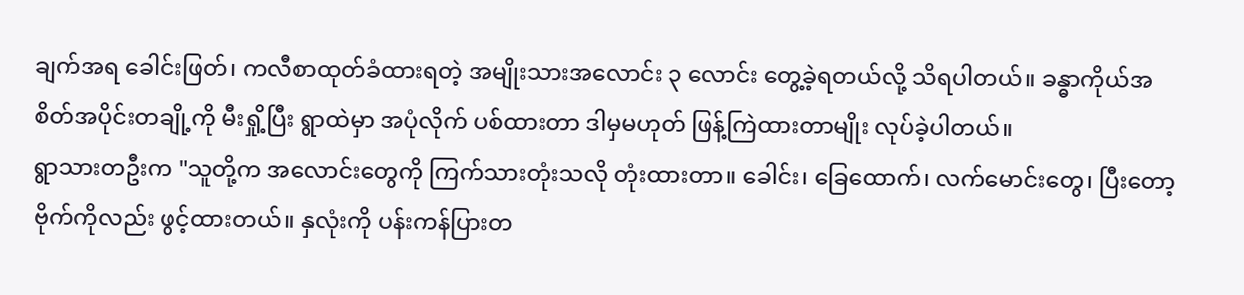ချက်အရ ခေါင်းဖြတ်၊ ကလီစာထုတ်ခံထားရတဲ့ အမျိုးသားအလောင်း ၃ လောင်း တွေ့ခဲ့ရတယ်လို့ သိရပါတယ်။ ခန္ဓာကိုယ်အစိတ်အပိုင်းတချို့ကို မီးရှို့ပြီး ရွာထဲမှာ အပုံလိုက် ပစ်ထားတာ ဒါမှမဟုတ် ဖြန့်ကြဲထားတာမျိုး လုပ်ခဲ့ပါတယ်။
ရွာသားတဦးက "သူတို့က အလောင်းတွေကို ကြက်သားတုံးသလို တုံးထားတာ။ ခေါင်း၊ ခြေထောက်၊ လက်မောင်းတွေ၊ ပြီးတော့ ဗိုက်ကိုလည်း ဖွင့်ထားတယ်။ နှလုံးကို ပန်းကန်ပြားတ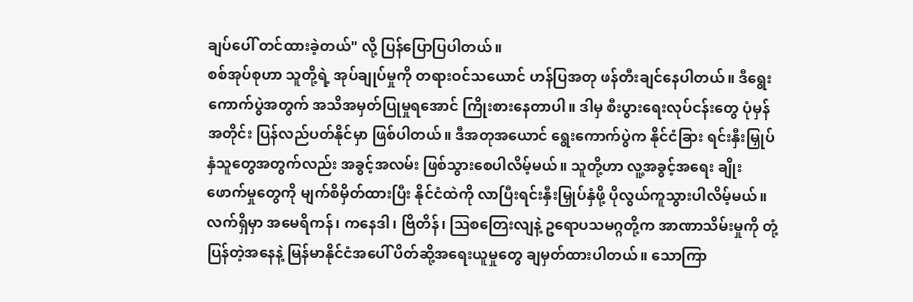ချပ်ပေါ် တင်ထားခဲ့တယ်" လို့ ပြန်ပြောပြပါတယ်။
စစ်အုပ်စုဟာ သူတို့ရဲ့ အုပ်ချုပ်မှုကို တရားဝင်သယောင် ဟန်ပြအတု ဖန်တီးချင်နေပါတယ်။ ဒီရွေးကောက်ပွဲအတွက် အသိအမှတ်ပြုမှုရအောင် ကြိုးစားနေတာပါ။ ဒါမှ စီးပွားရေးလုပ်ငန်းတွေ ပုံမှန်အတိုင်း ပြန်လည်ပတ်နိုင်မှာ ဖြစ်ပါတယ်။ ဒီအတုအယောင် ရွေးကောက်ပွဲက နိုင်ငံခြား ရင်းနှီးမြှုပ်နှံသူတွေအတွက်လည်း အခွင့်အလမ်း ဖြစ်သွားစေပါလိမ့်မယ်။ သူတို့ဟာ လူ့အခွင့်အရေး ချိုးဖောက်မှုတွေကို မျက်စိမှိတ်ထားပြီး နိုင်ငံထဲကို လာပြီးရင်းနှီးမြှုပ်နှံဖို့ ပိုလွယ်ကူသွားပါလိမ့်မယ်။
လက်ရှိမှာ အမေရိကန်၊ ကနေဒါ၊ ဗြိတိန်၊ ဩစတြေးလျနဲ့ ဥရောပသမဂ္ဂတို့က အာဏာသိမ်းမှုကို တုံ့ပြန်တဲ့အနေနဲ့ မြန်မာနိုင်ငံအပေါ် ပိတ်ဆို့အရေးယူမှုတွေ ချမှတ်ထားပါတယ်။ သောကြာ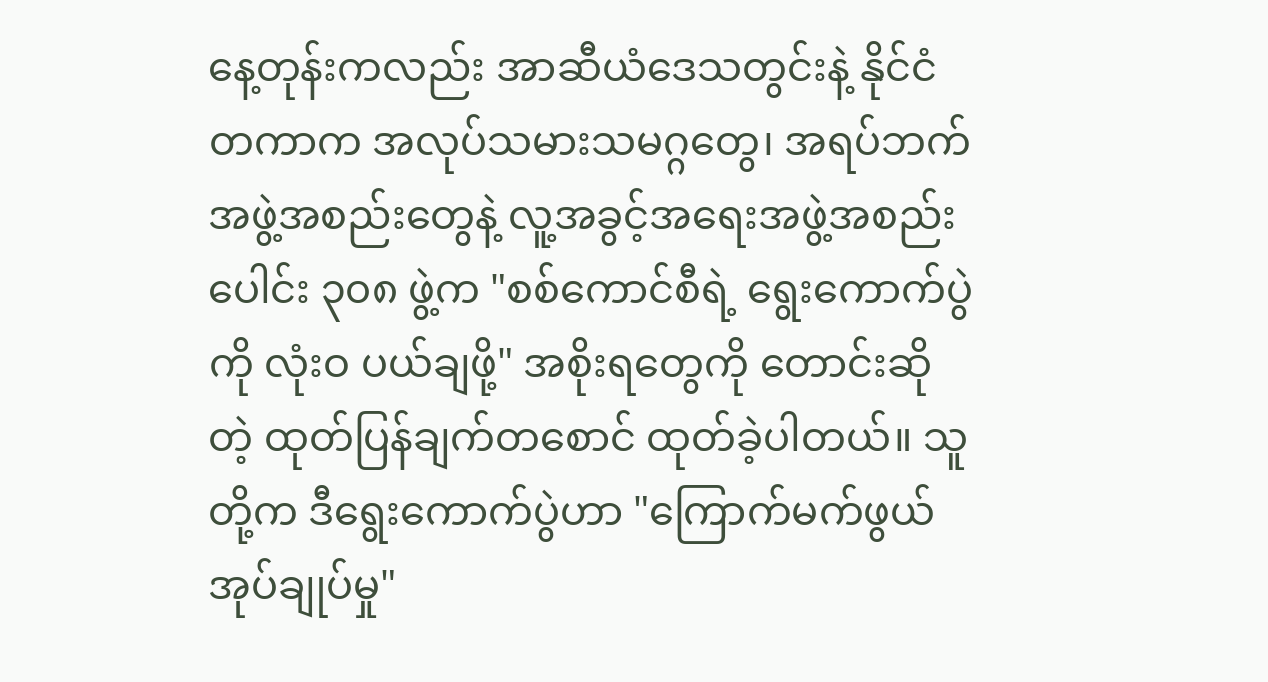နေ့တုန်းကလည်း အာဆီယံဒေသတွင်းနဲ့ နိုင်ငံတကာက အလုပ်သမားသမဂ္ဂတွေ၊ အရပ်ဘက် အဖွဲ့အစည်းတွေနဲ့ လူ့အခွင့်အရေးအဖွဲ့အစည်းပေါင်း ၃၀၈ ဖွဲ့က "စစ်ကောင်စီရဲ့ ရွေးကောက်ပွဲကို လုံးဝ ပယ်ချဖို့" အစိုးရတွေကို တောင်းဆိုတဲ့ ထုတ်ပြန်ချက်တစောင် ထုတ်ခဲ့ပါတယ်။ သူတို့က ဒီရွေးကောက်ပွဲဟာ "ကြောက်မက်ဖွယ် အုပ်ချုပ်မှု"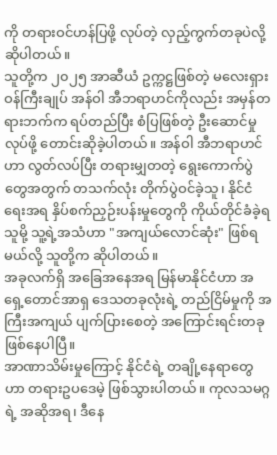ကို တရားဝင်ဟန်ပြဖို့ လုပ်တဲ့ လှည့်ကွက်တခုပဲလို့ ဆိုပါတယ်။
သူတို့က ၂၀၂၅ အာဆီယံ ဥက္ကဋ္ဌဖြစ်တဲ့ မလေးရှားဝန်ကြီးချုပ် အန်ဝါ အီဘရာဟင်ကိုလည်း အမှန်တရားဘက်က ရပ်တည်ပြီး စံပြဖြစ်တဲ့ ဦးဆောင်မှုလုပ်ဖို့ တောင်းဆိုခဲ့ပါတယ်။ အန်ဝါ အီဘရာဟင်ဟာ လွတ်လပ်ပြီး တရားမျှတတဲ့ ရွေးကောက်ပွဲတွေအတွက် တသက်လုံး တိုက်ပွဲဝင်ခဲ့သူ၊ နိုင်ငံရေးအရ နှိပ်စက်ညှဉ်းပန်းမှုတွေကို ကိုယ်တိုင်ခံခဲ့ရသူမို့ သူ့ရဲ့အသံဟာ "အကျယ်လောင်ဆုံး" ဖြစ်ရမယ်လို့ သူတို့က ဆိုပါတယ်။
အခုလက်ရှိ အခြေအနေအရ မြန်မာနိုင်ငံဟာ အရှေ့တောင်အာရှ ဒေသတခုလုံးရဲ့ တည်ငြိမ်မှုကို အကြီးအကျယ် ပျက်ပြားစေတဲ့ အကြောင်းရင်းတခု ဖြစ်နေပါပြီ။
အာဏာသိမ်းမှုကြောင့် နိုင်ငံရဲ့ တချို့နေရာတွေဟာ တရားဥပဒေမဲ့ ဖြစ်သွားပါတယ်။ ကုလသမဂ္ဂရဲ့ အဆိုအရ၊ ဒီနေ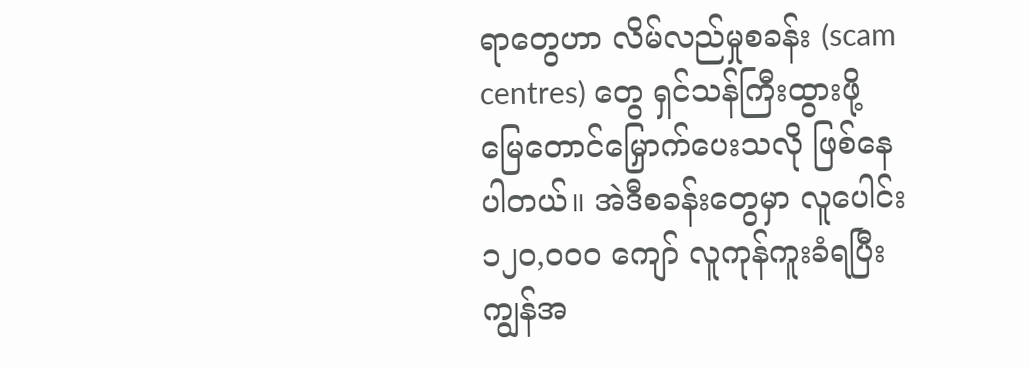ရာတွေဟာ လိမ်လည်မှုစခန်း (scam centres) တွေ ရှင်သန်ကြီးထွားဖို့ မြေတောင်မြှောက်ပေးသလို ဖြစ်နေပါတယ်။ အဲဒီစခန်းတွေမှာ လူပေါင်း ၁၂၀,၀၀၀ ကျော် လူကုန်ကူးခံရပြီး ကျွန်အ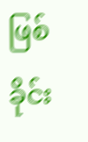ဖြစ် ခိုင်း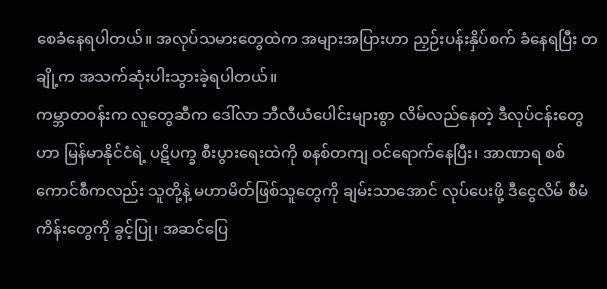စေခံနေရပါတယ်။ အလုပ်သမားတွေထဲက အများအပြားဟာ ညှဉ်းပန်းနှိပ်စက် ခံနေရပြီး တချို့က အသက်ဆုံးပါးသွားခဲ့ရပါတယ်။
ကမ္ဘာတဝန်းက လူတွေဆီက ဒေါ်လာ ဘီလီယံပေါင်းများစွာ လိမ်လည်နေတဲ့ ဒီလုပ်ငန်းတွေဟာ မြန်မာနိုင်ငံရဲ့ ပဋိပက္ခ စီးပွားရေးထဲကို စနစ်တကျ ဝင်ရောက်နေပြီး၊ အာဏာရ စစ်ကောင်စီကလည်း သူတို့နဲ့ မဟာမိတ်ဖြစ်သူတွေကို ချမ်းသာအောင် လုပ်ပေးဖို့ ဒီငွေလိမ် စီမံကိန်းတွေကို ခွင့်ပြု၊ အဆင်ပြေ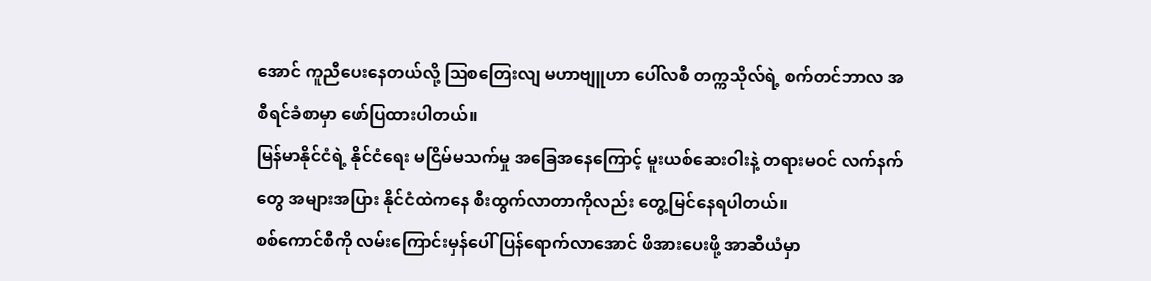အောင် ကူညီပေးနေတယ်လို့ ဩစတြေးလျ မဟာဗျူဟာ ပေါ်လစီ တက္ကသိုလ်ရဲ့ စက်တင်ဘာလ အစီရင်ခံစာမှာ ဖော်ပြထားပါတယ်။
မြန်မာနိုင်ငံရဲ့ နိုင်ငံရေး မငြိမ်မသက်မှု အခြေအနေကြောင့် မူးယစ်ဆေးဝါးနဲ့ တရားမဝင် လက်နက်တွေ အများအပြား နိုင်ငံထဲကနေ စီးထွက်လာတာကိုလည်း တွေ့မြင်နေရပါတယ်။
စစ်ကောင်စီကို လမ်းကြောင်းမှန်ပေါ် ပြန်ရောက်လာအောင် ဖိအားပေးဖို့ အာဆီယံမှာ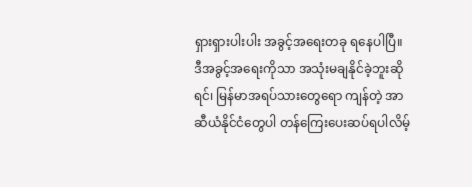ရှားရှားပါးပါး အခွင့်အရေးတခု ရနေပါပြီ။ ဒီအခွင့်အရေးကိုသာ အသုံးမချနိုင်ခဲ့ဘူးဆိုရင်၊ မြန်မာအရပ်သားတွေရော ကျန်တဲ့ အာဆီယံနိုင်ငံတွေပါ တန်ကြေးပေးဆပ်ရပါလိမ့်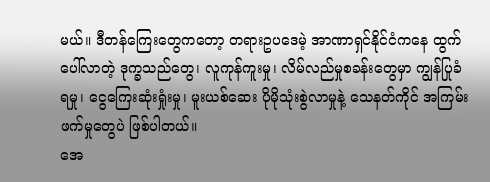မယ်။ ဒီတန်ကြေးတွေကတော့ တရားဥပဒေမဲ့ အာဏာရှင်နိုင်ငံကနေ ထွက်ပေါ်လာတဲ့ ဒုက္ခသည်တွေ၊ လူကုန်ကူးမှု၊ လိမ်လည်မှုစခန်းတွေမှာ ကျွန်ပြုခံရမှု၊ ငွေကြေးဆုံးရှုံးမှု၊ မူးယစ်ဆေး ပိုမိုသုံးစွဲလာမှုနဲ့ သေနတ်ကိုင် အကြမ်းဖက်မှုတွေပဲ ဖြစ်ပါတယ်။
အေ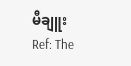မီချူး
Ref: The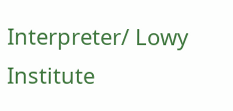Interpreter/ Lowy Institute